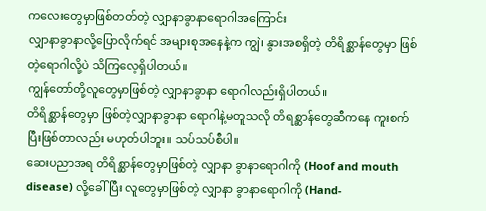ကလေးတွေမှာဖြစ်တတ်တဲ့ လျှာနာခွာနာရောဂါအကြောင်း
လျှာနာခွာနာလို့ပြောလိုက်ရင် အများစုအနေနဲ့က ကျွဲ၊ နွားအစရှိတဲ့ တိရိစ္ဆာန်တွေမှာ ဖြစ်တဲ့ရောဂါလို့ပဲ သိကြလေ့ရှိပါတယ်။
ကျွန်တော်တို့လူတွေမှာဖြစ်တဲ့ လျှာနာခွာနာ ရောဂါလည်းရှိပါတယ်။
တိရိစ္ဆာန်တွေမှာ ဖြစ်တဲ့လျှာနာခွာနာ ရောဂါနဲ့မတူသလို တိရစ္ဆာန်တွေဆီကနေ ကူးစက်ပြီးဖြစ်တာလည်း မဟုတ်ပါဘူး။ သပ်သပ်စီပါ။
ဆေးပညာအရ တိရိစ္ဆာန်တွေမှာဖြစ်တဲ့ လျှာနာ ခွာနာရောဂါကို (Hoof and mouth disease) လို့ခေါ်ပြီး လူတွေမှာဖြစ်တဲ့ လျှာနာ ခွာနာရောဂါကို (Hand-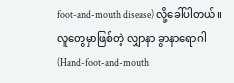foot-and-mouth disease) လို့ခေါ်ပါတယ်။
လူတွေမှာဖြစ်တဲ့ လျှာနာ ခွာနာရောဂါ (Hand-foot-and-mouth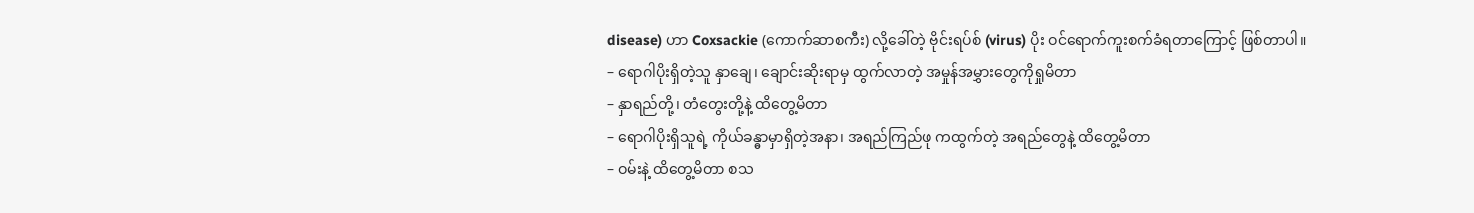disease) ဟာ Coxsackie (ကောက်ဆာစကီး) လို့ခေါ်တဲ့ ဗိုင်းရပ်စ် (virus) ပိုး ဝင်ရောက်ကူးစက်ခံရတာကြောင့် ဖြစ်တာပါ။
– ရောဂါပိုးရှိတဲ့သူ နှာချေ၊ ချောင်းဆိုးရာမှ ထွက်လာတဲ့ အမှုန်အမွှားတွေကိုရှုမိတာ
– နှာရည်တို့၊ တံတွေးတို့နဲ့ ထိတွေ့မိတာ
– ရောဂါပိုးရှိသူရဲ့ ကိုယ်ခန္ဓာမှာရှိတဲ့အနာ၊ အရည်ကြည်ဖု ကထွက်တဲ့ အရည်တွေနဲ့ ထိတွေ့မိတာ
– ဝမ်းနဲ့ ထိတွေ့မိတာ စသ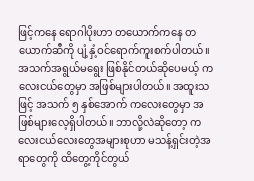ဖြင့်ကနေ ရောဂါပိုးဟာ တယောက်ကနေ တယောက်ဆီကို ပျံ့နှံ့ဝင်ရောက်ကူးစက်ပါတယ်။
အသက်အရွယ်မရွေး ဖြစ်နိုင်တယ်ဆိုပေမယ့် ကလေးငယ်တွေမှာ အဖြစ်များပါတယ်။ အထူးသဖြင့် အသက် ၅ နှစ်အောက် ကလေးတွေမှာ အဖြစ်များလေ့ရှိပါတယ်။ ဘာလို့လဲဆိုတော့ ကလေးငယ်လေးတွေအများစုဟာ မသန့်ရှင်းတဲ့အရာတွေကို ထိတွေ့ကိုင်တွယ်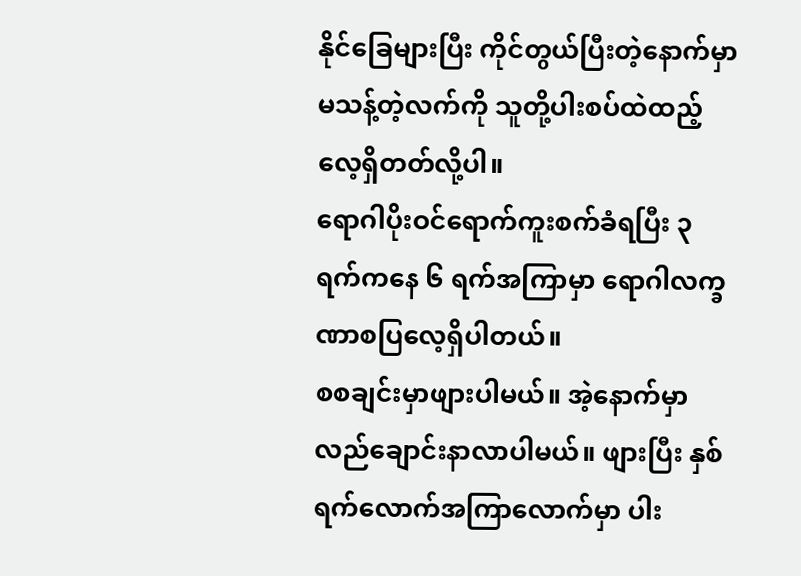နိုင်ခြေများပြီး ကိုင်တွယ်ပြီးတဲ့နောက်မှာ မသန့်တဲ့လက်ကို သူတို့ပါးစပ်ထဲထည့်လေ့ရှိတတ်လို့ပါ။
ရောဂါပိုးဝင်ရောက်ကူးစက်ခံရပြီး ၃ ရက်ကနေ ၆ ရက်အကြာမှာ ရောဂါလက္ခဏာစပြလေ့ရှိပါတယ်။
စစချင်းမှာဖျားပါမယ်။ အဲ့နောက်မှာလည်ချောင်းနာလာပါမယ်။ ဖျားပြီး နှစ်ရက်လောက်အကြာလောက်မှာ ပါး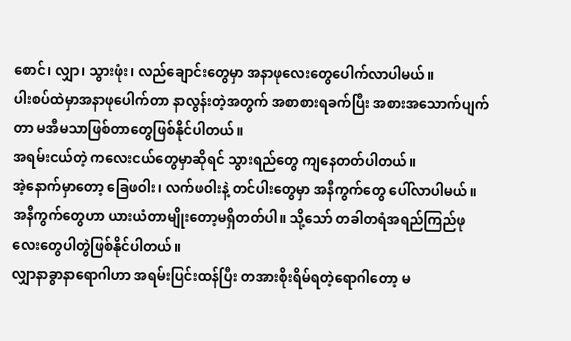စောင်၊ လျှာ၊ သွားဖုံး၊ လည်ချောင်းတွေမှာ အနာဖုလေးတွေပေါက်လာပါမယ်။
ပါးစပ်ထဲမှာအနာဖုပေါက်တာ နာလွန်းတဲ့အတွက် အစာစားရခက်ပြီး အစားအသောက်ပျက်တာ မအီမသာဖြစ်တာတွေဖြစ်နိုင်ပါတယ်။
အရမ်းငယ်တဲ့ ကလေးငယ်တွေမှာဆိုရင် သွားရည်တွေ ကျနေတတ်ပါတယ်။
အဲ့နောက်မှာတော့ ခြေဖဝါး၊ လက်ဖဝါးနဲ့ တင်ပါးတွေမှာ အနီကွက်တွေ ပေါ်လာပါမယ်။
အနီကွက်တွေဟာ ယားယံတာမျိုးတော့မရှိတတ်ပါ။ သို့သော် တခါတရံအရည်ကြည်ဖုလေးတွေပါတွဲဖြစ်နိုင်ပါတယ်။
လျှာနာခွာနာရောဂါဟာ အရမ်းပြင်းထန်ပြီး တအားစိုးရိမ်ရတဲ့ရောဂါတော့ မ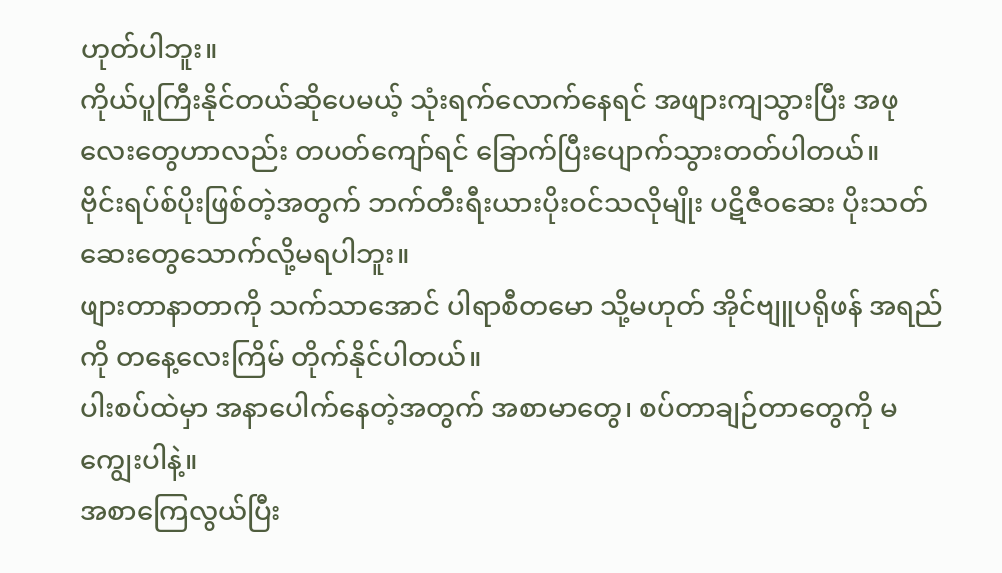ဟုတ်ပါဘူး။
ကိုယ်ပူကြီးနိုင်တယ်ဆိုပေမယ့် သုံးရက်လောက်နေရင် အဖျားကျသွားပြီး အဖုလေးတွေဟာလည်း တပတ်ကျော်ရင် ခြောက်ပြီးပျောက်သွားတတ်ပါတယ်။
ဗိုင်းရပ်စ်ပိုးဖြစ်တဲ့အတွက် ဘက်တီးရီးယားပိုးဝင်သလိုမျိုး ပဋိဇီဝဆေး ပိုးသတ်ဆေးတွေသောက်လို့မရပါဘူး။
ဖျားတာနာတာကို သက်သာအောင် ပါရာစီတမော သို့မဟုတ် အိုင်ဗျူပရိုဖန် အရည်ကို တနေ့လေးကြိမ် တိုက်နိုင်ပါတယ်။
ပါးစပ်ထဲမှာ အနာပေါက်နေတဲ့အတွက် အစာမာတွေ၊ စပ်တာချဉ်တာတွေကို မကျွေးပါနဲ့။
အစာကြေလွယ်ပြီး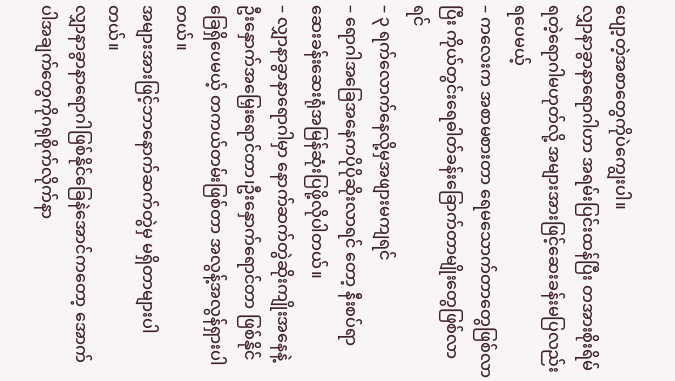ပျော့တဲ့အစာတွေကိုပဲကျွေးပါ။
လျှာနာခွာနာရောဂါဟာ အရမ်းပြင်းထန်ပြီး တအားစိုးရိမ်ရတဲ့ရောဂါမဟုတ်လို့ အများအားဖြင့်ဆေးခန်းမပြလည်းရပေမယ့်
– ကလေးက အစာမစားတာ ရေမသောက်တာတွေဖြစ်လာပြီး ကိုယ်တွင်းရေဓါတ်ခန်းခြောက်တာမျိုးတွေဖြစ်လာရင်
– ၃ ရက်လောက်နေလို့မှအဖျားမကျရင်
– ရောဂါအခြေအနေကပိုပိုဆိုးလာရင် တော့ နီးစပ်ရာဆေးခန်းဆေးရုံအမြန်ဆုံးပြဖို့လိုပါတယ်။
– လျှာနာခွာနာရောဂါမှာ နောက်ဆက်တွဲဆိုးကျိုးအနေနဲ့ ဦးနှောက်အမြှေးရောင်တာ၊ဦးနှောက်ရောင်တာ ဖြစ်နိုင်ခြေရှိပေမယ့် တကယ်တမ်းဖြစ်တာ အလွန့်အလွန်ရှားပါတယ်။
အများအားဖြင့်ဘာနောက်ဆက်တွဲမှ မရှိတာများပါတယ်။
လျှာနာခွာနာရောဂါဖြစ်နိုင်ခြေနဲအောင်ကတော့ အောက်ပါအချက်တွေကိုဂရုစိုက်လိုက်နာ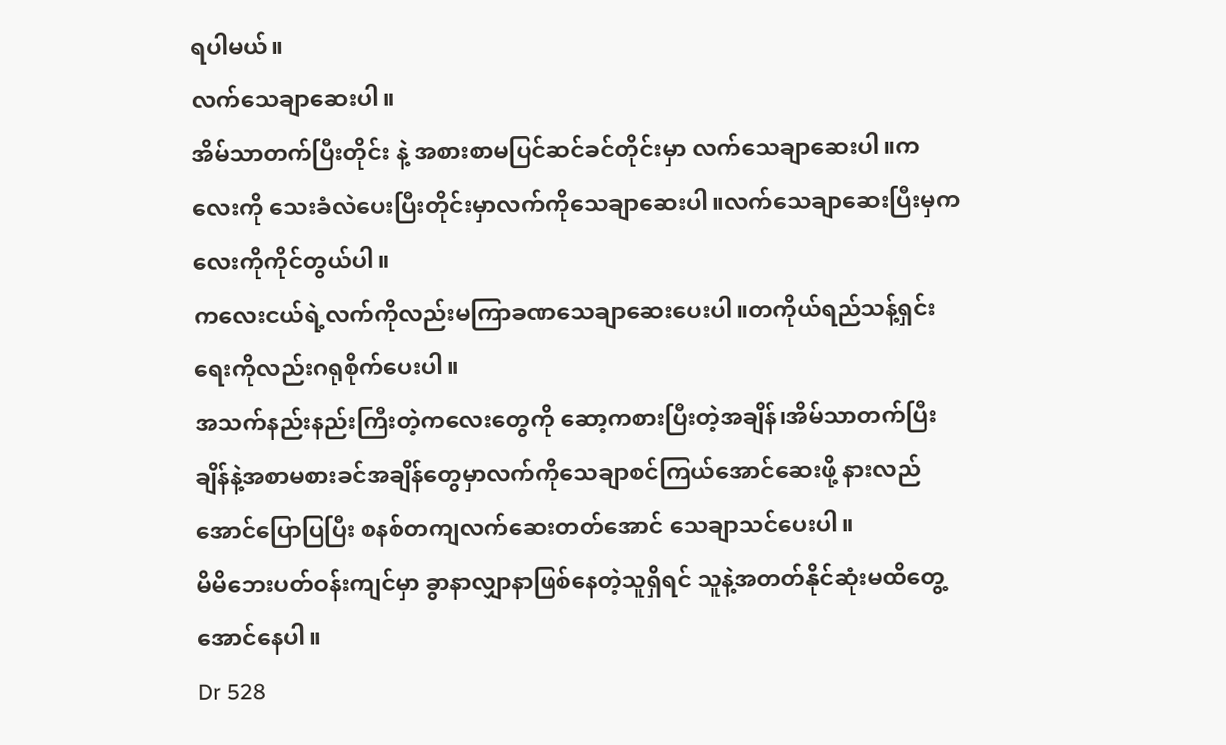ရပါမယ်။
လက်သေချာဆေးပါ။
အိမ်သာတက်ပြီးတိုင်း နဲ့ အစားစာမပြင်ဆင်ခင်တိုင်းမှာ လက်သေချာဆေးပါ။ကလေးကို သေးခံလဲပေးပြီးတိုင်းမှာလက်ကိုသေချာဆေးပါ။လက်သေချာဆေးပြီးမှကလေးကိုကိုင်တွယ်ပါ။
ကလေးငယ်ရဲ့လက်ကိုလည်းမကြာခဏသေချာဆေးပေးပါ။တကိုယ်ရည်သန့်ရှင်းရေးကိုလည်းဂရုစိုက်ပေးပါ။
အသက်နည်းနည်းကြီးတဲ့ကလေးတွေကို ဆော့ကစားပြီးတဲ့အချိန်၊အိမ်သာတက်ပြီးချိန်နဲ့အစာမစားခင်အချိန်တွေမှာလက်ကိုသေချာစင်ကြယ်အောင်ဆေးဖို့ နားလည်အောင်ပြောပြပြီး စနစ်တကျလက်ဆေးတတ်အောင် သေချာသင်ပေးပါ။
မိမိဘေးပတ်ဝန်းကျင်မှာ ခွာနာလျှာနာဖြစ်နေတဲ့သူရှိရင် သူနဲ့အတတ်နိုင်ဆုံးမထိတွေ့အောင်နေပါ။
Dr 528